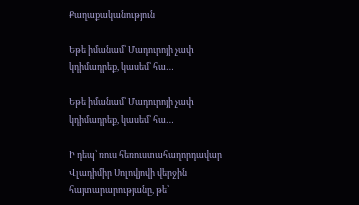Քաղաքականություն

Եթե իմանամ՝ Մադուրոյի չափ կդիմադրեք, կասեմ՝ հա…

Եթե իմանամ՝ Մադուրոյի չափ կդիմադրեք, կասեմ՝ հա…

Ի դեպ՝ ռուս հեռուստահաղորդավար Վլադիմիր Սոլովյովի վերջին հայտարարությանը, թե՝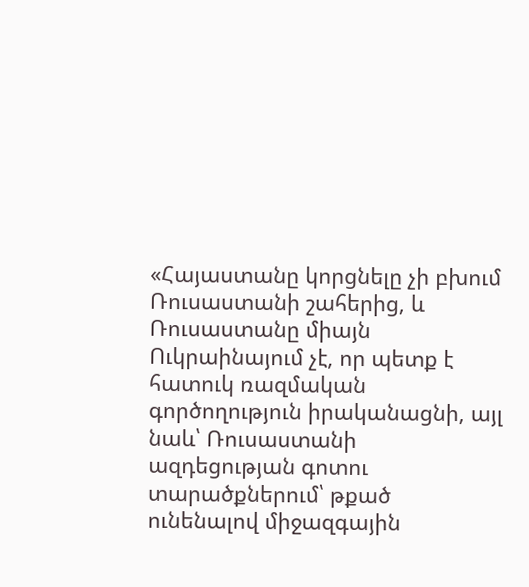«Հայաստանը կորցնելը չի բխում Ռուսաստանի շահերից, և Ռուսաստանը միայն Ուկրաինայում չէ, որ պետք է հատուկ ռազմական գործողություն իրականացնի, այլ նաև՝ Ռուսաստանի ազդեցության գոտու տարածքներում՝ թքած ունենալով միջազգային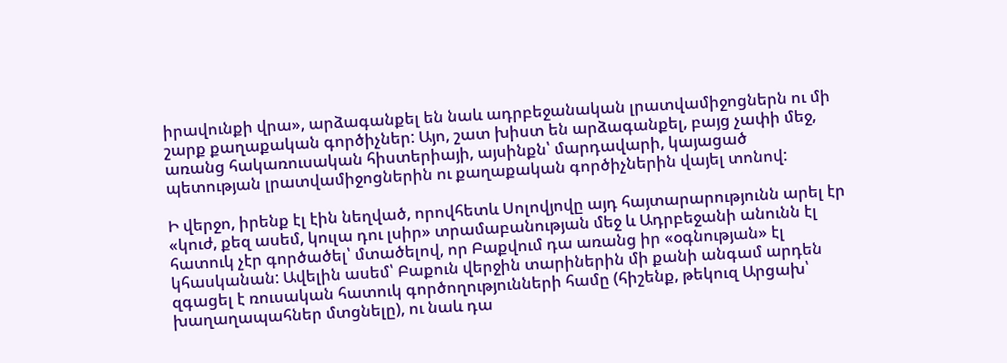իրավունքի վրա», արձագանքել են նաև ադրբեջանական լրատվամիջոցներն ու մի շարք քաղաքական գործիչներ: Այո, շատ խիստ են արձագանքել, բայց չափի մեջ, առանց հակառուսական հիստերիայի, այսինքն՝ մարդավարի, կայացած պետության լրատվամիջոցներին ու քաղաքական գործիչներին վայել տոնով:

Ի վերջո, իրենք էլ էին նեղված, որովհետև Սոլովյովը այդ հայտարարությունն արել էր «կուժ, քեզ ասեմ, կուլա դու լսիր» տրամաբանության մեջ և Ադրբեջանի անունն էլ հատուկ չէր գործածել՝ մտածելով, որ Բաքվում դա առանց իր «օգնության» էլ կհասկանան: Ավելին ասեմ՝ Բաքուն վերջին տարիներին մի քանի անգամ արդեն զգացել է ռուսական հատուկ գործողությունների համը (հիշենք, թեկուզ Արցախ՝ խաղաղապահներ մտցնելը), ու նաև դա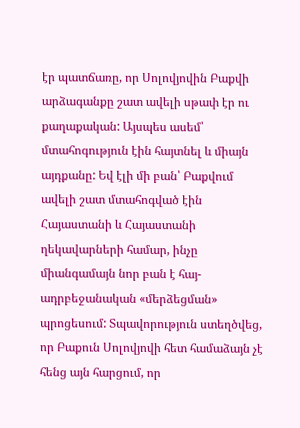էր պատճառը, որ Սոլովյովին Բաքվի արձագանքը շատ ավելի սթափ էր ու քաղաքական: Այսպես ասեմ՝ մտահոգություն էին հայտնել և միայն այդքանը: Եվ էլի մի բան՝ Բաքվում ավելի շատ մտահոգված էին Հայաստանի և Հայաստանի ղեկավարների համար, ինչը միանգամայն նոր բան է հայ-ադրբեջանական «մերձեցման» պրոցեսում: Տպավորություն ստեղծվեց, որ Բաքուն Սոլովյովի հետ համաձայն չէ հենց այն հարցում, որ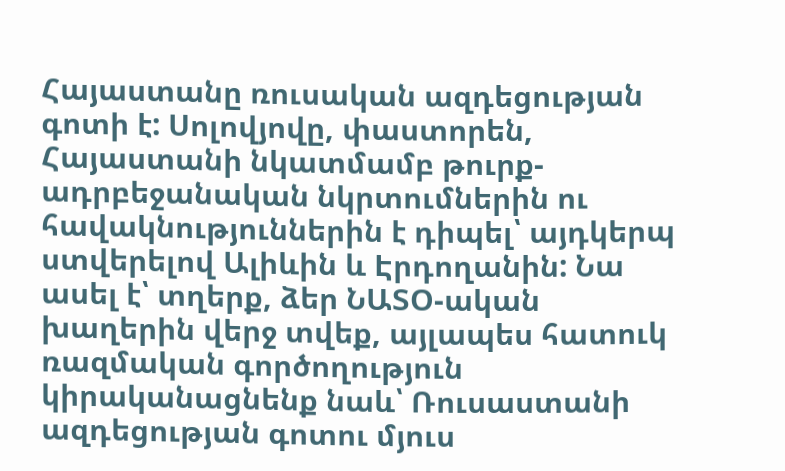Հայաստանը ռուսական ազդեցության գոտի է: Սոլովյովը, փաստորեն, Հայաստանի նկատմամբ թուրք-ադրբեջանական նկրտումներին ու հավակնություններին է դիպել՝ այդկերպ ստվերելով Ալիևին և Էրդողանին: Նա ասել է՝ տղերք, ձեր ՆԱՏՕ-ական խաղերին վերջ տվեք, այլապես հատուկ ռազմական գործողություն կիրականացնենք նաև՝ Ռուսաստանի ազդեցության գոտու մյուս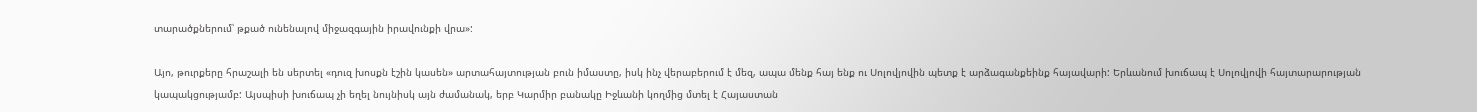տարածքներում՝ թքած ունենալով միջազգային իրավունքի վրա»:

Այո, թուրքերը հրաշալի են սերտել «դուզ խոսքն էշին կասեն» արտահայտության բուն իմաստը, իսկ ինչ վերաբերում է մեզ, ապա մենք հայ ենք ու Սոլովյովին պետք է արձագանքեինք հայավարի: Երևանում խուճապ է Սոլովյովի հայտարարության կապակցությամբ: Այսպիսի խուճապ չի եղել նույնիսկ այն ժամանակ, երբ Կարմիր բանակը Իջևանի կողմից մտել է Հայաստան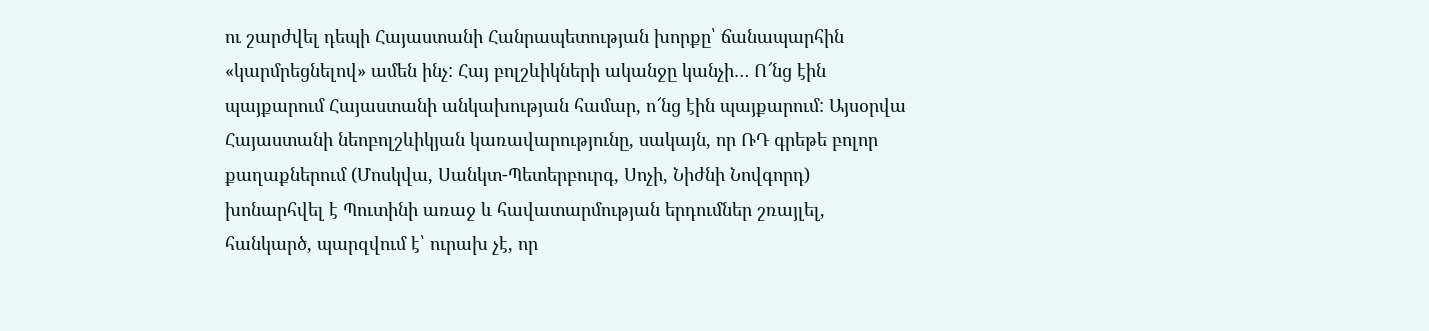ու շարժվել դեպի Հայաստանի Հանրապետության խորքը՝ ճանապարհին «կարմրեցնելով» ամեն ինչ: Հայ բոլշևիկների ականջը կանչի… Ո՜նց էին պայքարում Հայաստանի անկախության համար, ո՜նց էին պայքարում: Այսօրվա Հայաստանի նեոբոլշևիկյան կառավարությունը, սակայն, որ ՌԴ գրեթե բոլոր քաղաքներում (Մոսկվա, Սանկտ-Պետերբուրգ, Սոչի, Նիժնի Նովգորդ) խոնարհվել է Պուտինի առաջ և հավատարմության երդումներ շռայլել, հանկարծ, պարզվում է՝ ուրախ չէ, որ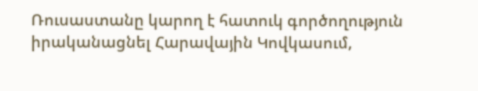Ռուսաստանը կարող է հատուկ գործողություն իրականացնել Հարավային Կովկասում,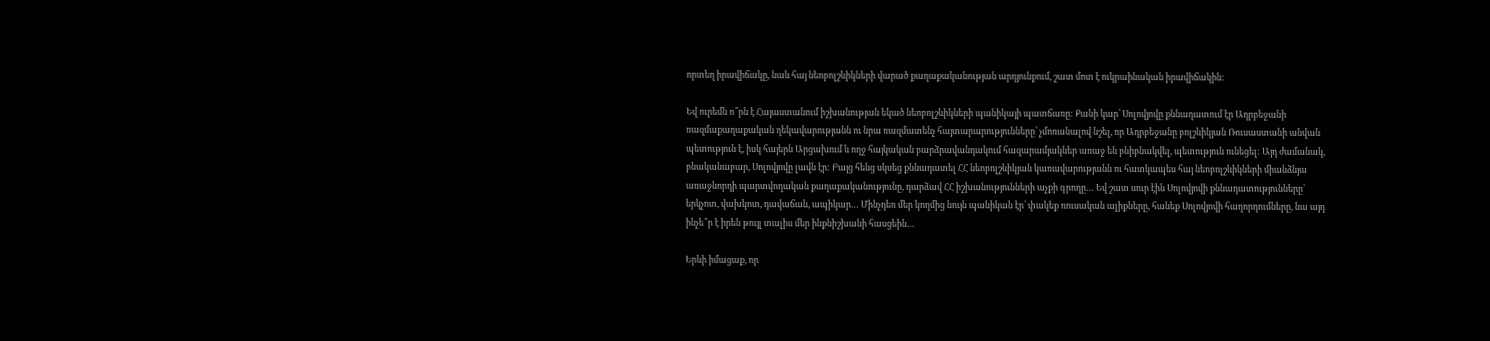որտեղ իրավիճակը, նաև հայ նեոբոլշևիկների վարած քաղաքականության արդյունքում, շատ մոտ է ուկրաինական իրավիճակին:

Եվ ուրեմն ո՞րն է Հայաստանում իշխանության եկած նեոբոլշևիկների պանիկայի պատճառը: Քանի կար՝ Սոլովյովը քննադատում էր Ադրբեջանի ռազմաքաղաքական ղեկավարությանն ու նրա ռազմատենչ հայտարարությունները՝ չմոռանալով նշել, որ Ադրբեջանը բոլշևիկյան Ռուսաստանի անվան պետություն է, իսկ հայերն Արցախում և ողջ հայկական բարձրավանդակում հազարամյակներ առաջ են բնիբնակվել, պետություն ունեցել: Այդ ժամանակ, բնականաբար, Սոլովյովը լավն էր: Բայց հենց սկսեց քննադատել ՀՀ նեոբոլշևիկյան կառավարությանն ու հատկապես հայ նեոբոլշևիկների միանձնյա առաջնորդի պարտվողական քաղաքականությունը, դարձավ ՀՀ իշխանությունների աչքի գրողը… Եվ շատ սուր էին Սոլովյովի քննադատությունները՝ երկչոտ, վախկոտ, դավաճան, ապիկար… Մինչդեռ մեր կողմից նույն պանիկան էր՝ փակեք ռուսական ալիքները, հանեք Սոլովյովի հաղորդումները, նա այդ ինչե՞ր է իրեն թույլ տալիս մեր ինքնիշխանի հասցեին…

Երևի իմացաք, որ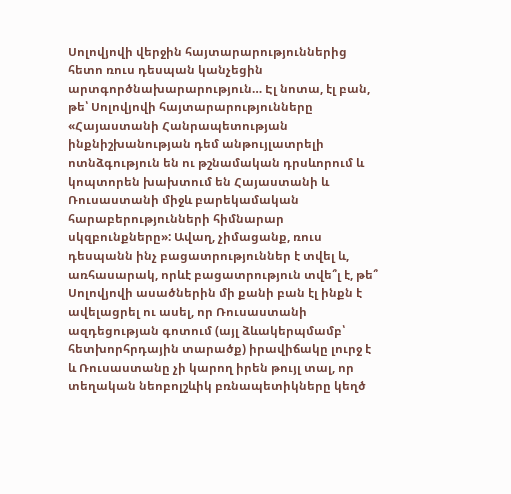Սոլովյովի վերջին հայտարարություններից հետո ռուս դեսպան կանչեցին արտգործնախարարություն… Էլ նոտա, էլ բան, թե՝ Սոլովյովի հայտարարությունները «Հայաստանի Հանրապետության ինքնիշխանության դեմ անթույլատրելի ոտնձգություն են ու թշնամական դրսևորում և կոպտորեն խախտում են Հայաստանի և Ռուսաստանի միջև բարեկամական հարաբերությունների հիմնարար սկզբունքները»: Ավաղ, չիմացանք, ռուս դեսպանն ինչ բացատրություններ է տվել և, առհասարակ, որևէ բացատրություն տվե՞լ է, թե՞ Սոլովյովի ասածներին մի քանի բան էլ ինքն է ավելացրել ու ասել, որ Ռուսաստանի ազդեցության գոտում (այլ ձևակերպմամբ՝ հետխորհրդային տարածք) իրավիճակը լուրջ է և Ռուսաստանը չի կարող իրեն թույլ տալ, որ տեղական նեոբոլշևիկ բռնապետիկները կեղծ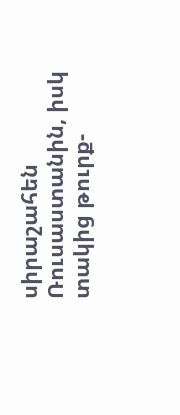սիրաշահեն Ռուսաստանին, իսկ տակից թուրք-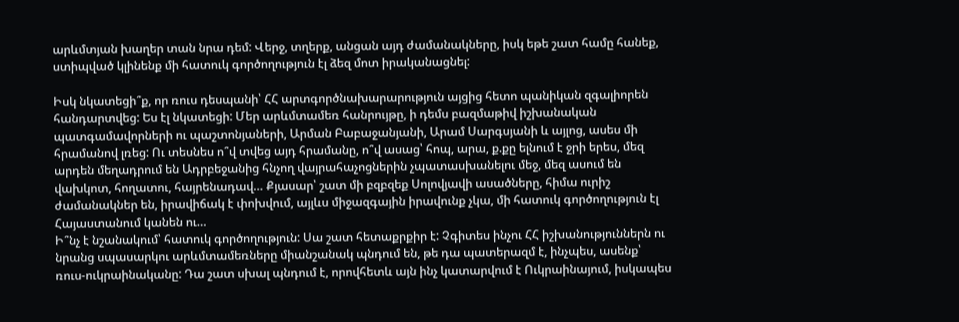արևմտյան խաղեր տան նրա դեմ: Վերջ, տղերք, անցան այդ ժամանակները, իսկ եթե շատ համը հանեք, ստիպված կլինենք մի հատուկ գործողություն էլ ձեզ մոտ իրականացնել:

Իսկ նկատեցի՞ք, որ ռուս դեսպանի՝ ՀՀ արտգործնախարարություն այցից հետո պանիկան զգալիորեն հանդարտվեց: Ես էլ նկատեցի: Մեր արևմտամեռ հանրույթը, ի դեմս բազմաթիվ իշխանական պատգամավորների ու պաշտոնյաների, Արման Բաբաջանյանի, Արամ Սարգսյանի և այլոց, ասես մի հրամանով լռեց: Ու տեսնես ո՞վ տվեց այդ հրամանը, ո՞վ ասաց՝ հոպ, արա, ք.քը ելնում է ջրի երես, մեզ արդեն մեղադրում են Ադրբեջանից հնչող վայրահաչոցներին չպատասխանելու մեջ, մեզ ասում են վախկոտ, հողատու, հայրենադավ… Քյասար՝ շատ մի բզբզեք Սոլովյավի ասածները, հիմա ուրիշ ժամանակներ են, իրավիճակ է փոխվում, այլևս միջազգային իրավունք չկա, մի հատուկ գործողություն էլ Հայաստանում կանեն ու…
Ի՞նչ է նշանակում՝ հատուկ գործողություն: Սա շատ հետաքրքիր է: Չգիտես ինչու ՀՀ իշխանություններն ու նրանց սպասարկու արևմտամեռները միանշանակ պնդում են, թե դա պատերազմ է, ինչպես, ասենք՝ ռուս-ուկրաինականը: Դա շատ սխալ պնդում է, որովհետև այն ինչ կատարվում է Ուկրաինայում, իսկապես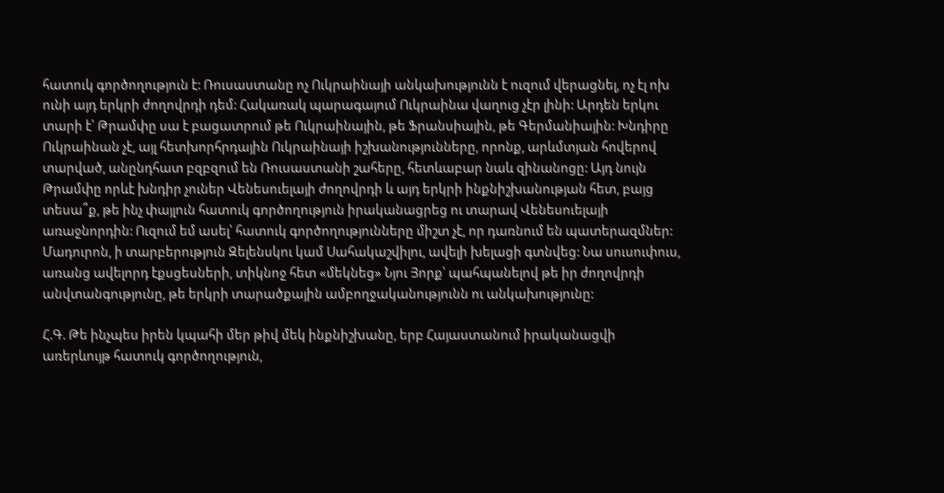հատուկ գործողություն է: Ռուսաստանը ոչ Ուկրաինայի անկախությունն է ուզում վերացնել, ոչ էլ ոխ ունի այդ երկրի ժողովրդի դեմ: Հակառակ պարագայում Ուկրաինա վաղուց չէր լինի: Արդեն երկու տարի է՝ Թրամփը սա է բացատրում թե Ուկրաինային, թե Ֆրանսիային, թե Գերմանիային: Խնդիրը Ուկրաինան չէ, այլ հետխորհրդային Ուկրաինայի իշխանությունները, որոնք, արևմտյան հովերով տարված, անընդհատ բզբզում են Ռուսաստանի շահերը, հետևաբար նաև զինանոցը: Այդ նույն Թրամփը որևէ խնդիր չուներ Վենեսուելայի ժողովրդի և այդ երկրի ինքնիշխանության հետ, բայց տեսա՞ք, թե ինչ փայլուն հատուկ գործողություն իրականացրեց ու տարավ Վենեսուելայի առաջնորդին: Ուզում եմ ասել՝ հատուկ գործողությունները միշտ չէ, որ դառնում են պատերազմներ: Մադուրոն, ի տարբերություն Զելենսկու կամ Սահակաշվիլու, ավելի խելացի գտնվեց: Նա սուսուփուս, առանց ավելորդ էքսցեսների, տիկնոջ հետ «մեկնեց» Նյու Յորք՝ պահպանելով թե իր ժողովրդի անվտանգությունը, թե երկրի տարածքային ամբողջականությունն ու անկախությունը:

Հ.Գ. Թե ինչպես իրեն կպահի մեր թիվ մեկ ինքնիշխանը, երբ Հայաստանում իրականացվի առերևույթ հատուկ գործողություն,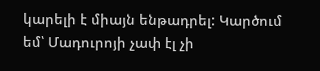կարելի է միայն ենթադրել: Կարծում եմ՝ Մադուրոյի չափ էլ չի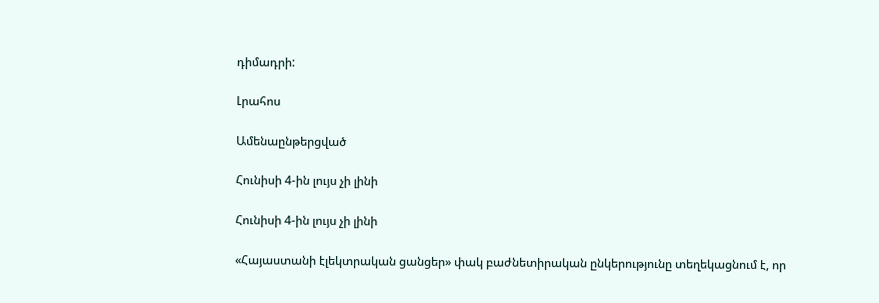դիմադրի:

Լրահոս

Ամենաընթերցված

Հունիսի 4-ին լույս չի լինի

Հունիսի 4-ին լույս չի լինի

«Հայաստանի էլեկտրական ցանցեր» փակ բաժնետիրական ընկերությունը տեղեկացնում է, որ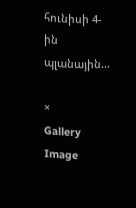հունիսի 4-ին պլանային...

×
Gallery Image